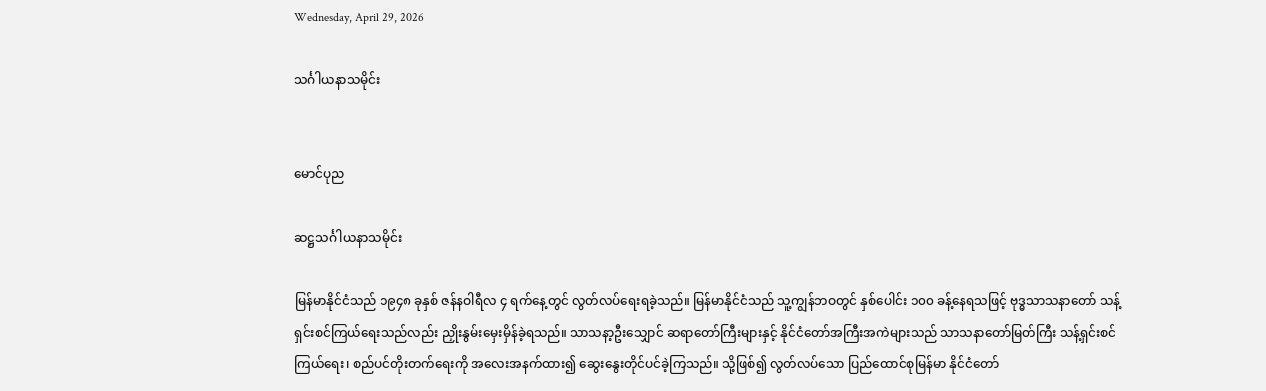Wednesday, April 29, 2026

သင်္ဂါယနာသမိုင်း


မောင်ပုည

ဆဋ္ဌသင်္ဂါယနာသမိုင်း

မြန်မာနိုင်ငံသည် ၁၉၄၈ ခုနှစ် ဇန်နဝါရီလ ၄ ရက်နေ့တွင် လွတ်လပ်ရေးရခဲ့သည်။ မြန်မာနိုင်ငံသည် သူ့ကျွန်ဘဝတွင် နှစ်ပေါင်း ၁၀၀ ခန့်နေရသဖြင့် ဗုဒ္ဓသာသနာတော် သန့်ရှင်းစင်ကြယ်ရေးသည်လည်း ညှိုးနွမ်းမှေးမှိန်ခဲ့ရသည်။ သာသနာ့ဦးသျှောင် ဆရာတော်ကြီးများနှင့် နိုင်ငံတော်အကြီးအကဲများသည် သာသနာတော်မြတ်ကြီး သန့်ရှင်းစင်ကြယ်ရေး၊ စည်ပင်တိုးတက်ရေးကို အလေးအနက်ထား၍ ဆွေးနွေးတိုင်ပင်ခဲ့ကြသည်။ သို့ဖြစ်၍ လွတ်လပ်သော ပြည်ထောင်စုမြန်မာ နိုင်ငံတော်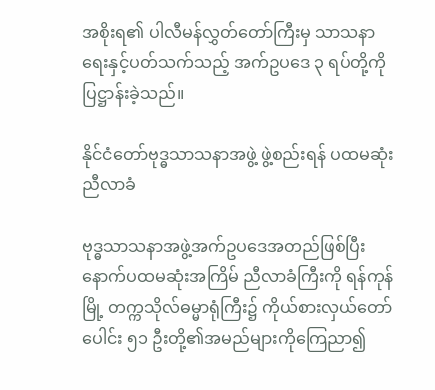အစိုးရ၏ ပါလီမန်လွှတ်တော်ကြီးမှ သာသနာရေးနှင့်ပတ်သက်သည့် အက်ဥပဒေ ၃ ရပ်တို့ကို ပြဋ္ဌာန်းခဲ့သည်။

နိုင်ငံတော်ဗုဒ္ဓသာသနာအဖွဲ့ ဖွဲ့စည်းရန် ပထမဆုံးညီလာခံ

ဗုဒ္ဓသာသနာအဖွဲ့အက်ဥပဒေအတည်ဖြစ်ပြီး နောက်ပထမဆုံးအကြိမ် ညီလာခံကြီးကို ရန်ကုန်မြို့ တက္ကသိုလ်ဓမ္မာရုံကြီး၌ ကိုယ်စားလှယ်တော်ပေါင်း ၅၁ ဦးတို့၏အမည်များကိုကြေညာ၍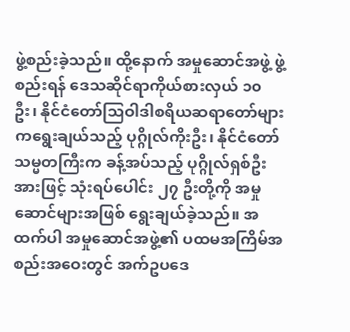ဖွဲ့စည်းခဲ့သည်။ ထို့နောက် အမှုဆောင်အဖွဲ့ ဖွဲ့စည်းရန် ဒေသဆိုင်ရာကိုယ်စားလှယ် ၁၀ ဦး၊ နိုင်ငံတော်သြဝါဒါစရိယဆရာတော်များကရွေးချယ်သည့် ပုဂ္ဂိုလ်ကိုးဦး၊ နိုင်ငံတော်သမ္မတကြီးက ခန့်အပ်သည့် ပုဂ္ဂိုလ်ရှစ်ဦးအားဖြင့် သုံးရပ်ပေါင်း ၂၇ ဦးတို့ကို အမှုဆောင်များအဖြစ် ရွေးချယ်ခဲ့သည်။ အထက်ပါ အမှုဆောင်အဖွဲ့၏ ပထမအကြိမ်အစည်းအဝေးတွင် အက်ဥပဒေ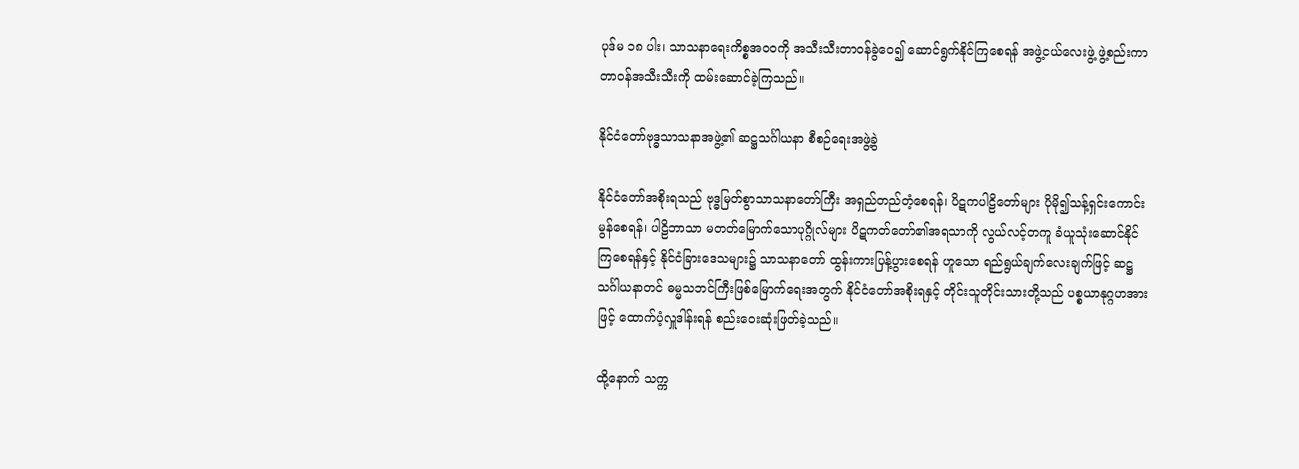ပုဒ်မ ၁၈ ပါး၊ သာသနာရေးကိစ္စအဝဝကို အသီးသီးတာဝန်ခွဲဝေ၍ ဆောင်ရွက်နိုင်ကြစေရန် အဖွဲ့ငယ်လေးဖွဲ့ ဖွဲ့စည်းကာ တာဝန်အသီးသီးကို ထမ်းဆောင်ခဲ့ကြသည်။

နိုင်ငံတော်ဗုဒ္ဓသာသနာအဖွဲ့၏ ဆဋ္ဌသင်္ဂါယနာ စီစဉ်ရေးအဖွဲ့ခွဲ

နိုင်ငံတော်အစိုးရသည် ဗုဒ္ဓမြတ်စွာသာသနာတော်ကြီး အရှည်တည်တံ့စေရန်၊ ပိဋကပါဠိတော်များ ပိုမို၍သန့်ရှင်းကောင်းမွန်စေရန်၊ ပါဠိဘာသာ မတတ်မြောက်သောပုဂ္ဂိုလ်များ ပိဋကတ်တော်၏အရသာကို လွယ်လင့်တကူ ခံယူသုံးဆောင်နိုင်ကြစေရန်နှင့် နိုင်ငံခြားဒေသများ၌ သာသနာတော် ထွန်းကားပြန့်ပွားစေရန် ဟူသော ရည်ရွယ်ချက်လေးချက်ဖြင့် ဆဋ္ဌသင်္ဂါယနာတင် ဓမ္မသဘင်ကြီးဖြစ်မြောက်ရေးအတွက် နိုင်ငံတော်အစိုးရနှင့် တိုင်းသူတိုင်းသားတို့သည် ပစ္စယာနုဂ္ဂဟအားဖြင့် ထောက်ပံ့လှူဒါန်းရန် စည်းဝေးဆုံးဖြတ်ခဲ့သည်။

ထို့နောက် သက္က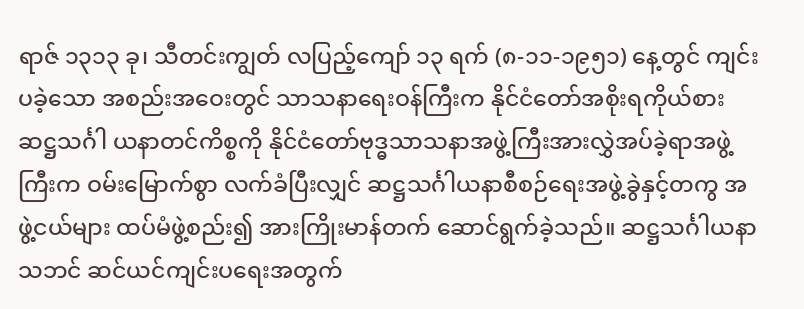ရာဇ် ၁၃၁၃ ခု၊ သီတင်းကျွတ် လပြည့်ကျော် ၁၃ ရက် (၈-၁၁-၁၉၅၁) နေ့တွင် ကျင်းပခဲ့သော အစည်းအဝေးတွင် သာသနာရေးဝန်ကြီးက နိုင်ငံတော်အစိုးရကိုယ်စား ဆဋ္ဌသင်္ဂါ ယနာတင်ကိစ္စကို နိုင်ငံတော်ဗုဒ္ဓသာသနာအဖွဲ့ကြီးအားလွှဲအပ်ခဲ့ရာအဖွဲ့ကြီးက ဝမ်းမြောက်စွာ လက်ခံပြီးလျှင် ဆဋ္ဌသင်္ဂါယနာစီစဉ်ရေးအဖွဲ့ခွဲနှင့်တကွ အဖွဲ့ငယ်များ ထပ်မံဖွဲ့စည်း၍ အားကြိုးမာန်တက် ဆောင်ရွက်ခဲ့သည်။ ဆဋ္ဌသင်္ဂါယနာသဘင် ဆင်ယင်ကျင်းပရေးအတွက်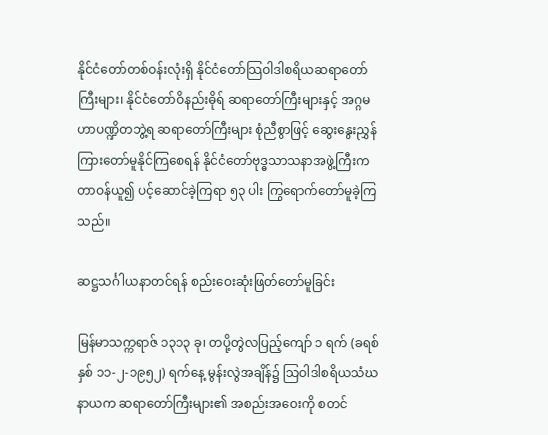နိုင်ငံတော်တစ်ဝန်းလုံးရှိ နိုင်ငံတော်သြဝါဒါစရိယဆရာတော်ကြီးများ၊ နိုင်ငံတော်ဝိနည်းဓိုရ် ဆရာတော်ကြီးများနှင့် အဂ္ဂမဟာပဏ္ဍိတဘွဲ့ရ ဆရာတော်ကြီးများ စုံညီစွာဖြင့် ဆွေးနွေးညွှန်ကြားတော်မူနိုင်ကြစေရန် နိုင်ငံတော်ဗုဒ္ဓသာသနာအဖွဲ့ကြီးက တာဝန်ယူ၍ ပင့်ဆောင်ခဲ့ကြရာ ၅၃ ပါး ကြွရောက်တော်မူခဲ့ကြသည်။

ဆဋ္ဌသင်္ဂါယနာတင်ရန် စည်းဝေးဆုံးဖြတ်တော်မူခြင်း

မြန်မာသက္ကရာဇ် ၁၃၁၃ ခု၊ တပို့တွဲလပြည့်ကျော် ၁ ရက် (ခရစ်နှစ် ၁၁-၂-၁၉၅၂) ရက်နေ့ မွန်းလွဲအချိန်၌ သြဝါဒါစရိယသံဃနာယက ဆရာတော်ကြီးများ၏ အစည်းအဝေးကို စတင်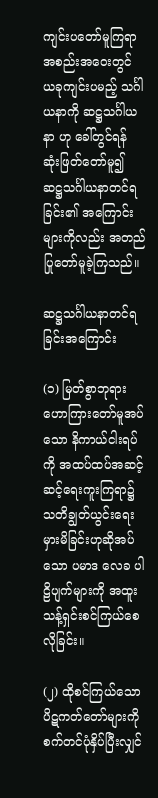ကျင်းပတော်မူကြရာ အစည်းအဝေးတွင် ယခုကျင်းပမည့် သင်္ဂါယနာကို ဆဋ္ဌသင်္ဂါယနာ ဟု ခေါ်တွင်ရန် ဆုံးဖြတ်တော်မူ၍ ဆဋ္ဌသင်္ဂါယနာတင်ရခြင်း၏ အကြောင်းများကိုလည်း အတည်ပြုတော်မူခဲ့ကြသည်။

ဆဋ္ဌသင်္ဂါယနာတင်ရခြင်းအကြောင်း

(၁) မြတ်စွာဘုရား ဟောကြားတော်မူအပ်သော နိကာယ်ငါးရပ်ကို အထပ်ထပ်အဆင့်ဆင့်ရေးကူးကြရာ၌ သတိချွတ်ယွင်းရေးမှားမိခြင်းဟုဆိုအပ်သော ပမာဒ လေခ ပါဠိပျက်များကို အထူးသန့်ရှင်းစင်ကြယ်စေလိုခြင်း။

(၂) ထိုစင်ကြယ်သော ပိဋကတ်တော်များကို စက်တင်ပုံနှိပ်ပြီးလျှင်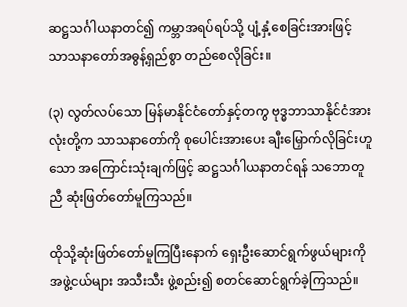ဆဋ္ဌသင်္ဂါယနာတင်၍ ကမ္ဘာအရပ်ရပ်သို့ ပျံ့နှံ့စေခြင်းအားဖြင့် သာသနာတော်အဓွန့်ရှည်စွာ တည်စေလိုခြင်း။

(၃) လွတ်လပ်သော မြန်မာနိုင်ငံတော်နှင့်တကွ ဗုဒ္ဓဘာသာနိုင်ငံအားလုံးတို့က သာသနာတော်ကို စုပေါင်းအားပေး ချီးမြှောက်လိုခြင်းဟူသော အကြောင်းသုံးချက်ဖြင့် ဆဋ္ဌသင်္ဂါယနာတင်ရန် သဘောတူညီ ဆုံးဖြတ်တော်မူကြသည်။

ထိုသို့ဆုံးဖြတ်တော်မူကြပြီးနောက် ရှေးဦးဆောင်ရွက်ဖွယ်များကို အဖွဲ့ငယ်များ အသီးသီး ဖွဲ့စည်း၍ စတင်ဆောင်ရွက်ခဲ့ကြသည်။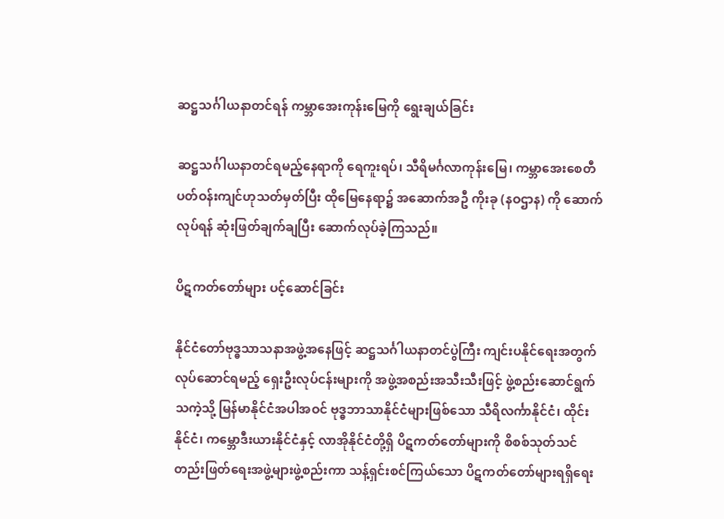ဆဋ္ဌသင်္ဂါယနာတင်ရန် ကမ္ဘာအေးကုန်းမြေကို ရွေးချယ်ခြင်း

ဆဋ္ဌသင်္ဂါယနာတင်ရမည့်နေရာကို ရေကူးရပ်၊ သီရိမင်္ဂလာကုန်းမြေ၊ ကမ္ဘာအေးစေတီပတ်ဝန်းကျင်ဟုသတ်မှတ်ပြီး ထိုမြေနေရာ၌ အဆောက်အဦ ကိုးခု (နဝဌာန) ကို ဆောက်လုပ်ရန် ဆုံးဖြတ်ချက်ချပြီး ဆောက်လုပ်ခဲ့ကြသည်။

ပိဋကတ်တော်များ ပင့်ဆောင်ခြင်း

နိုင်ငံတော်ဗုဒ္ဓသာသနာအဖွဲ့အနေဖြင့် ဆဋ္ဌသင်္ဂါယနာတင်ပွဲကြီး ကျင်းပနိုင်ရေးအတွက် လုပ်ဆောင်ရမည့် ရှေးဦးလုပ်ငန်းများကို အဖွဲ့အစည်းအသီးသီးဖြင့် ဖွဲ့စည်းဆောင်ရွက်သကဲ့သို့ မြန်မာနိုင်ငံအပါအဝင် ဗုဒ္ဓဘာသာနိုင်ငံများဖြစ်သော သီရိလင်္ကာနိုင်ငံ၊ ထိုင်းနိုင်ငံ၊ ကမ္ဘောဒီးယားနိုင်ငံနှင့် လာအိုနိုင်ငံတို့ရှိ ပိဋကတ်တော်များကို စိစစ်သုတ်သင် တည်းဖြတ်ရေးအဖွဲ့များဖွဲ့စည်းကာ သန့်ရှင်းစင်ကြယ်သော ပိဋကတ်တော်များရရှိရေး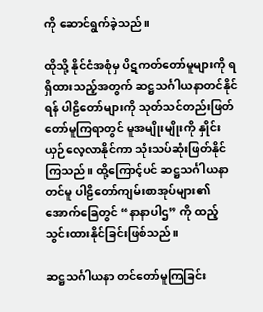ကို ဆောင်ရွက်ခဲ့သည်။

ထိုသို့ နိုင်ငံအစုံမှ ပိဋကတ်တော်မူများကို ရရှိထားသည့်အတွက် ဆဋ္ဌသင်္ဂါယနာတင်နိုင်ရန် ပါဠိတော်များကို သုတ်သင်တည်းဖြတ်တော်မူကြရာတွင် မူအမျိုးမျိုးကို နှိုင်းယှဉ်လေ့လာနိုင်ကာ သုံးသပ်ဆုံးဖြတ်နိုင်ကြသည်။ ထို့ကြောင့်ပင် ဆဋ္ဌသင်္ဂါယနာတင်မူ ပါဠိတော်ကျမ်းစာအုပ်များ၏ အောက်ခြေတွင် “နာနာပါဌ” ကို ထည့်သွင်းထားနိုင်ခြင်းဖြစ်သည်။

ဆဋ္ဌသင်္ဂါယနာ တင်တော်မူကြခြင်း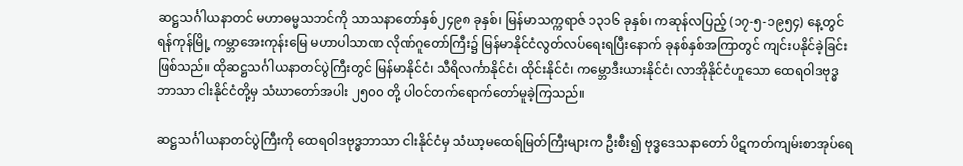ဆဋ္ဌသင်္ဂါယနာတင် မဟာဓမ္မသဘင်ကို သာသနာတော်နှစ်၂၄၉၈ ခုနှစ်၊ မြန်မာသက္ကရာဇ် ၁၃၁၆ ခုနှစ်၊ ကဆုန်လပြည့် (၁၇-၅-၁၉၅၄) နေ့တွင် ရန်ကုန်မြို့ ကမ္ဘာအေးကုန်းမြေ မဟာပါသာဏ လိုဏ်ဂူတော်ကြီး၌ မြန်မာနိုင်ငံလွတ်လပ်ရေးရပြီးနောက် ခုနစ်နှစ်အကြာတွင် ကျင်းပနိုင်ခဲ့ခြင်း ဖြစ်သည်။ ထိုဆဋ္ဌသင်္ဂါယနာတင်ပွဲကြီးတွင် မြန်မာနိုင်ငံ၊ သီရိလင်္ကာနိုင်ငံ၊ ထိုင်းနိုင်ငံ၊ ကမ္ဘောဒီးယားနိုင်ငံ၊ လာအိုနိုင်ငံဟူသော ထေရဝါဒဗုဒ္ဓဘာသာ ငါးနိုင်ငံတို့မှ သံဃာတော်အပါး ၂၅၀၀ တို့ ပါဝင်တက်ရောက်တော်မူခဲ့ကြသည်။

ဆဋ္ဌသင်္ဂါယနာတင်ပွဲကြီးကို ထေရဝါဒဗုဒ္ဓဘာသာ ငါးနိုင်ငံမှ သံဃာ့မထေရ်မြတ်ကြီးများက ဦးစီး၍ ဗုဒ္ဓဒေသနာတော် ပိဋကတ်ကျမ်းစာအုပ်ရေ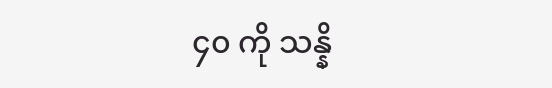၄၀ ကို သန္နိ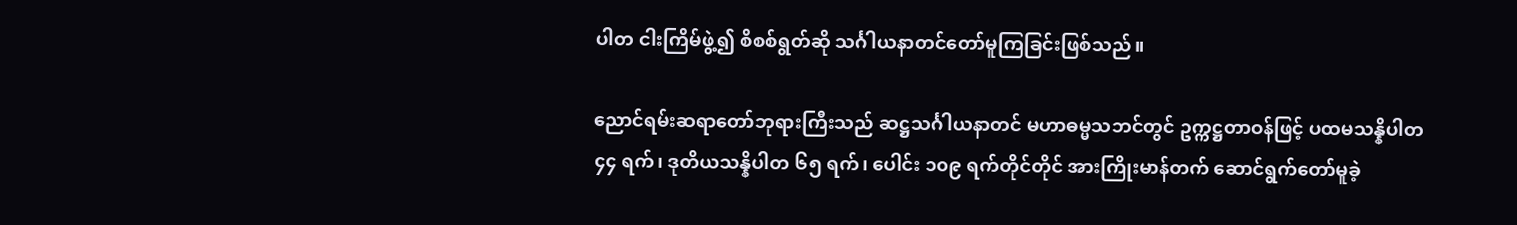ပါတ ငါးကြိမ်ဖွဲ့၍ စိစစ်ရွတ်ဆို သင်္ဂါယနာတင်တော်မူကြခြင်းဖြစ်သည်။

ညောင်ရမ်းဆရာတော်ဘုရားကြီးသည် ဆဋ္ဌသင်္ဂါယနာတင် မဟာဓမ္မသဘင်တွင် ဥက္ကဋ္ဌတာဝန်ဖြင့် ပထမသန္နိပါတ ၄၄ ရက်၊ ဒုတိယသန္နိပါတ ၆၅ ရက်၊ ပေါင်း ၁၀၉ ရက်တိုင်တိုင် အားကြိုးမာန်တက် ဆောင်ရွက်တော်မူခဲ့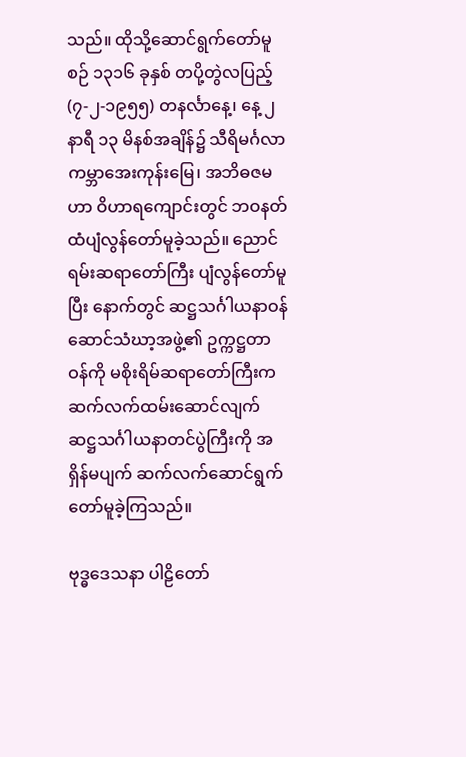သည်။ ထိုသို့ဆောင်ရွက်တော်မူစဉ် ၁၃၁၆ ခုနှစ် တပို့တွဲလပြည့် (၇-၂-၁၉၅၅) တနင်္လာနေ့၊ နေ့ ၂ နာရီ ၁၃ မိနစ်အချိန်၌ သီရိမင်္ဂလာကမ္ဘာအေးကုန်းမြေ၊ အဘိဓဇမဟာ ဝိဟာရကျောင်းတွင် ဘဝနတ်ထံပျံလွန်တော်မူခဲ့သည်။ ညောင်ရမ်းဆရာတော်ကြီး ပျံလွန်တော်မူပြီး နောက်တွင် ဆဋ္ဌသင်္ဂါယနာဝန်ဆောင်သံဃာ့အဖွဲ့၏ ဥက္ကဋ္ဌတာဝန်ကို မစိုးရိမ်ဆရာတော်ကြီးက ဆက်လက်ထမ်းဆောင်လျက် ဆဋ္ဌသင်္ဂါယနာတင်ပွဲကြီးကို အရှိန်မပျက် ဆက်လက်ဆောင်ရွက်တော်မူခဲ့ကြသည်။

ဗုဒ္ဓဒေသနာ ပါဠိတော်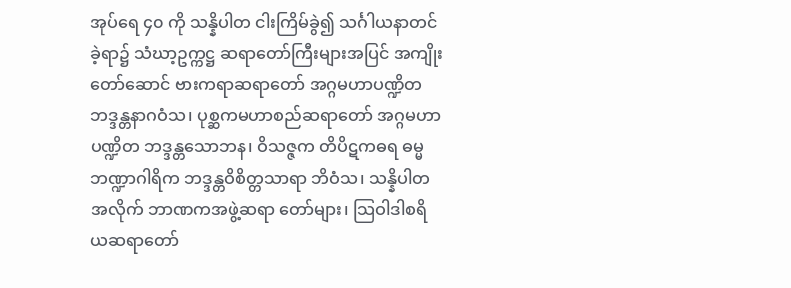အုပ်ရေ ၄၀ ကို သန္နိပါတ ငါးကြိမ်ခွဲ၍ သင်္ဂါယနာတင်ခဲ့ရာ၌ သံဃာ့ဥက္ကဋ္ဌ ဆရာတော်ကြီးများအပြင် အကျိုးတော်ဆောင် ဗားကရာဆရာတော် အဂ္ဂမဟာပဏ္ဍိတ ဘဒ္ဒန္တနာဂဝံသ၊ ပုစ္ဆကမဟာစည်ဆရာတော် အဂ္ဂမဟာပဏ္ဍိတ ဘဒ္ဒန္တသောဘန၊ ဝိသဇ္ဇက တိပိဋကဓရ ဓမ္မဘဏ္ဍာဂါရိက ဘဒ္ဒန္တဝိစိတ္တသာရာ ဘိဝံသ၊ သန္နိပါတအလိုက် ဘာဏကအဖွဲ့ဆရာ တော်များ၊ သြဝါဒါစရိယဆရာတော်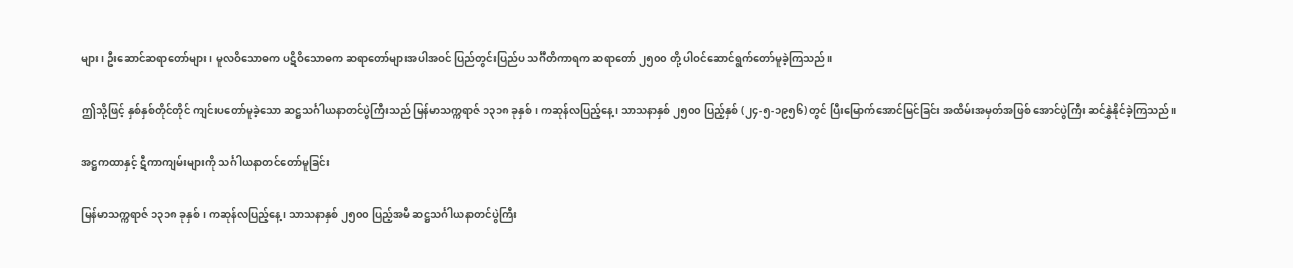များ၊ ဦးဆောင်ဆရာတော်များ၊ မူလဝိသောဓက ပဋိဝိသောဓက ဆရာတော်များအပါအဝင် ပြည်တွင်းပြည်ပ သင်္ဂီတိကာရက ဆရာတော် ၂၅၀၀ တို့ ပါဝင်ဆောင်ရွက်တော်မူခဲ့ကြသည်။

ဤသို့ဖြင့် နှစ်နှစ်တိုင်တိုင် ကျင်းပတော်မူခဲ့သော ဆဋ္ဌသင်္ဂါယနာတင်ပွဲကြီးသည် မြန်မာသက္ကရာဇ် ၁၃၁၈ ခုနှစ်၊ ကဆုန်လပြည့်နေ့၊ သာသနာနှစ် ၂၅၀၀ ပြည့်နှစ် (၂၄-၅-၁၉၅၆) တွင် ပြီးမြောက်အောင်မြင်ခြင်း အထိမ်းအမှတ်အဖြစ် အောင်ပွဲကြီး ဆင်နွှဲနိုင်ခဲ့ကြသည်။

အဋ္ဌကထာနှင့် ဋီကာကျမ်းများကို သင်္ဂါယနာတင်တော်မူခြင်း

မြန်မာသက္ကရာဇ် ၁၃၁၈ ခုနှစ်၊ ကဆုန်လပြည့်နေ့၊ သာသနာနှစ် ၂၅၀၀ ပြည့်အမီ ဆဋ္ဌသင်္ဂါယနာတင်ပွဲကြီး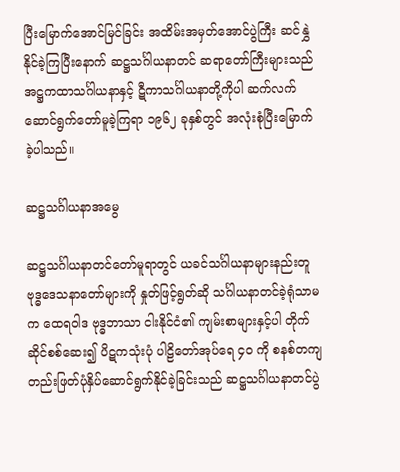ပြီးမြောက်အောင်မြင်ခြင်း အထိမ်းအမှတ်အောင်ပွဲကြီး ဆင်နွှဲနိုင်ခဲ့ကြပြီးနောက် ဆဋ္ဌသင်္ဂါယနာတင် ဆရာတော်ကြီးများသည် အဋ္ဌကထာသင်္ဂါယနာနှင့် ဋီကာသင်္ဂါယနာတို့ကိုပါ ဆက်လက်ဆောင်ရွက်တော်မူခဲ့ကြရာ ၁၉၆၂ ခုနှစ်တွင် အလုံးစုံပြီးမြောက်ခဲ့ပါသည်။

ဆဋ္ဌသင်္ဂါယနာအမွေ

ဆဋ္ဌသင်္ဂါယနာတင်တော်မူရာတွင် ယခင်သင်္ဂါယနာများနည်းတူ ဗုဒ္ဓဒေသနာတော်များကို နှုတ်ဖြင့်ရွတ်ဆို သင်္ဂါယနာတင်ခဲ့ရုံသာမက ထေရဝါဒ ဗုဒ္ဓဘာသာ ငါးနိုင်ငံ၏ ကျမ်းစာများနှင့်ပါ တိုက်ဆိုင်စစ်ဆေး၍ ပိဋကသုံးပုံ ပါဠိတော်အုပ်ရေ ၄၀ ကို စနစ်တကျ တည်းဖြတ်ပုံနှိပ်ဆောင်ရွက်နိုင်ခဲ့ခြင်းသည် ဆဋ္ဌသင်္ဂါယနာတင်ပွဲ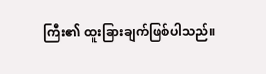ကြီး၏ ထူးခြားချက်ဖြစ်ပါသည်။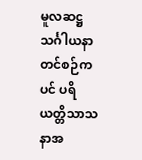မူလဆဋ္ဌသင်္ဂါယနာတင်စဉ်ကပင် ပရိယတ္တိသာသနာအ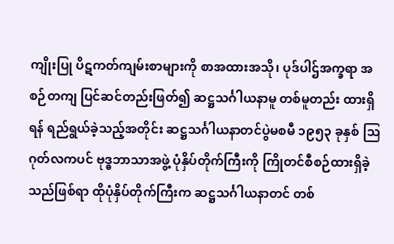ကျိုးပြု ပိဋကတ်ကျမ်းစာများကို စာအထားအသို၊ ပုဒ်ပါဌ်အက္ခရာ အစဉ်တကျ ပြင်ဆင်တည်းဖြတ်၍ ဆဋ္ဌသင်္ဂါယနာမူ တစ်မူတည်း ထားရှိရန် ရည်ရွယ်ခဲ့သည့်အတိုင်း ဆဋ္ဌသင်္ဂါယနာတင်ပွဲမစမီ ၁၉၅၃ ခုနှစ် သြဂုတ်လကပင် ဗုဒ္ဓဘာသာအဖွဲ့ ပုံနှိပ်တိုက်ကြီးကို ကြိုတင်စီစဉ်ထားရှိခဲ့သည်ဖြစ်ရာ ထိုပုံနှိပ်တိုက်ကြီးက ဆဋ္ဌသင်္ဂါယနာတင် တစ်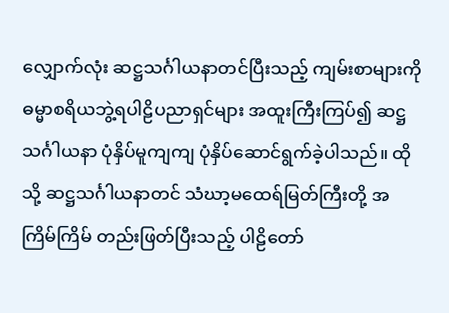လျှောက်လုံး ဆဋ္ဌသင်္ဂါယနာတင်ပြီးသည့် ကျမ်းစာများကို ဓမ္မာစရိယဘွဲ့ရပါဠိပညာရှင်များ အထူးကြီးကြပ်၍ ဆဋ္ဌသင်္ဂါယနာ ပုံနှိပ်မူကျကျ ပုံနှိပ်ဆောင်ရွက်ခဲ့ပါသည်။ ထိုသို့ ဆဋ္ဌသင်္ဂါယနာတင် သံဃာ့မထေရ်မြတ်ကြီးတို့ အကြိမ်ကြိမ် တည်းဖြတ်ပြီးသည့် ပါဠိတော်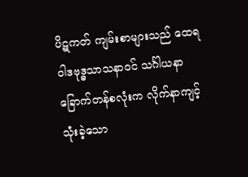ပိဋကတ် ကျမ်းစာများသည် ထေရဝါဒဗုဒ္ဓသာသနာဝင် သင်္ဂါယနာ ခြောက်တန်စလုံးက လိုက်နာကျင့်သုံးခဲ့သော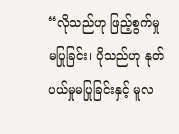“လိုသည်ဟု ဖြည့်စွက်မှုမပြုခြင်း၊ ပိုသည်ဟု နုတ်ပယ်မှုမပြုခြင်းနှင့် မူလ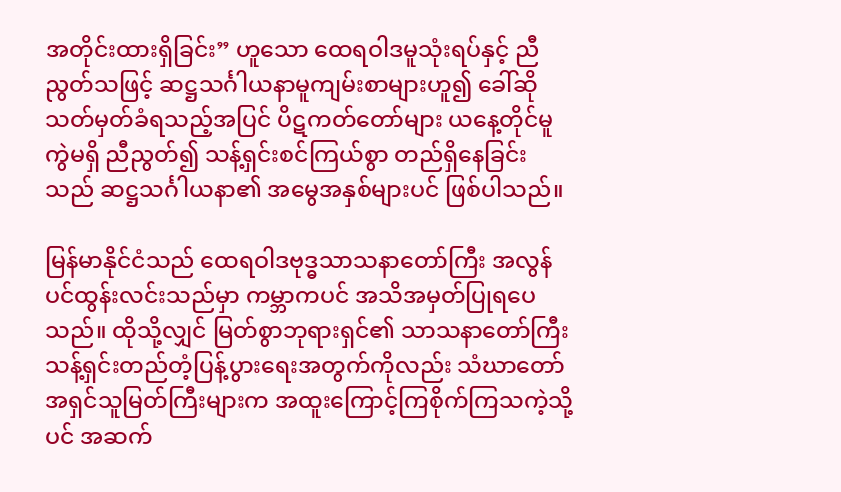အတိုင်းထားရှိခြင်း” ဟူသော ထေရဝါဒမူသုံးရပ်နှင့် ညီညွတ်သဖြင့် ဆဋ္ဌသင်္ဂါယနာမူကျမ်းစာများဟူ၍ ခေါ်ဆိုသတ်မှတ်ခံရသည့်အပြင် ပိဋကတ်တော်များ ယနေ့တိုင်မူကွဲမရှိ ညီညွတ်၍ သန့်ရှင်းစင်ကြယ်စွာ တည်ရှိနေခြင်းသည် ဆဋ္ဌသင်္ဂါယနာ၏ အမွေအနှစ်များပင် ဖြစ်ပါသည်။

မြန်မာနိုင်ငံသည် ထေရဝါဒဗုဒ္ဓသာသနာတော်ကြီး အလွန်ပင်ထွန်းလင်းသည်မှာ ကမ္ဘာကပင် အသိအမှတ်ပြုရပေသည်။ ထိုသို့လျှင် မြတ်စွာဘုရားရှင်၏ သာသနာတော်ကြီး သန့်ရှင်းတည်တံ့ပြန့်ပွားရေးအတွက်ကိုလည်း သံဃာတော်အရှင်သူမြတ်ကြီးများက အထူးကြောင့်ကြစိုက်ကြသကဲ့သို့ပင် အဆက်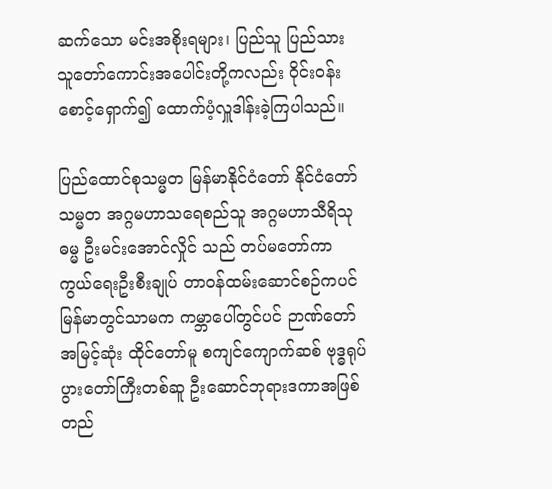ဆက်သော မင်းအစိုးရများ၊ ပြည်သူ ပြည်သား သူတော်ကောင်းအပေါင်းတို့ကလည်း ဝိုင်းဝန်းစောင့်ရှောက်၍ ထောက်ပံ့လှူဒါန်းခဲ့ကြပါသည်။

ပြည်ထောင်စုသမ္မတ မြန်မာနိုင်ငံတော် နိုင်ငံတော်သမ္မတ အဂ္ဂမဟာသရေစည်သူ အဂ္ဂမဟာသီရိသုဓမ္မ ဦးမင်းအောင်လှိုင် သည် တပ်မတော်ကာကွယ်ရေးဦးစီးချုပ် တာဝန်ထမ်းဆောင်စဉ်ကပင် မြန်မာတွင်သာမက ကမ္ဘာပေါ်တွင်ပင် ဉာဏ်တော်အမြင့်ဆုံး ထိုင်တော်မူ စကျင်ကျောက်ဆစ် ဗုဒ္ဓရုပ်ပွားတော်ကြီးတစ်ဆူ ဦးဆောင်ဘုရားဒကာအဖြစ် တည်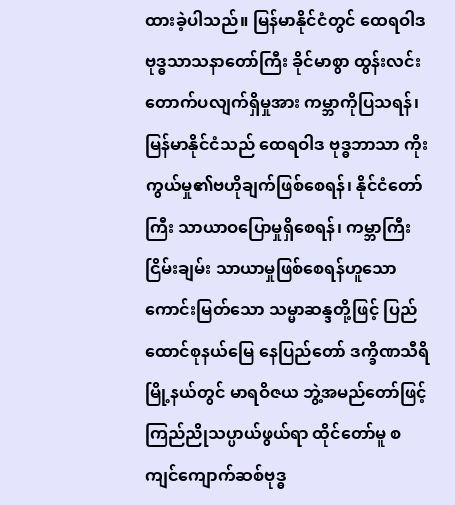ထားခဲ့ပါသည်။ မြန်မာနိုင်ငံတွင် ထေရဝါဒ ဗုဒ္ဓသာသနာတော်ကြီး ခိုင်မာစွာ ထွန်းလင်းတောက်ပလျက်ရှိမှုအား ကမ္ဘာကိုပြသရန်၊ မြန်မာနိုင်ငံသည် ထေရဝါဒ ဗုဒ္ဓဘာသာ ကိုးကွယ်မှု၏ဗဟိုချက်ဖြစ်စေရန်၊ နိုင်ငံတော်ကြီး သာယာဝပြောမှုရှိစေရန်၊ ကမ္ဘာကြီးငြိမ်းချမ်း သာယာမှုဖြစ်စေရန်ဟူသော ကောင်းမြတ်သော သမ္မာဆန္ဒတို့ဖြင့် ပြည်ထောင်စုနယ်မြေ နေပြည်တော် ဒက္ခိဏသီရိမြို့နယ်တွင် မာရဝိဇယ ဘွဲ့အမည်တော်ဖြင့် ကြည်ညိုသပ္ပာယ်ဖွယ်ရာ ထိုင်တော်မူ စကျင်ကျောက်ဆစ်ဗုဒ္ဓ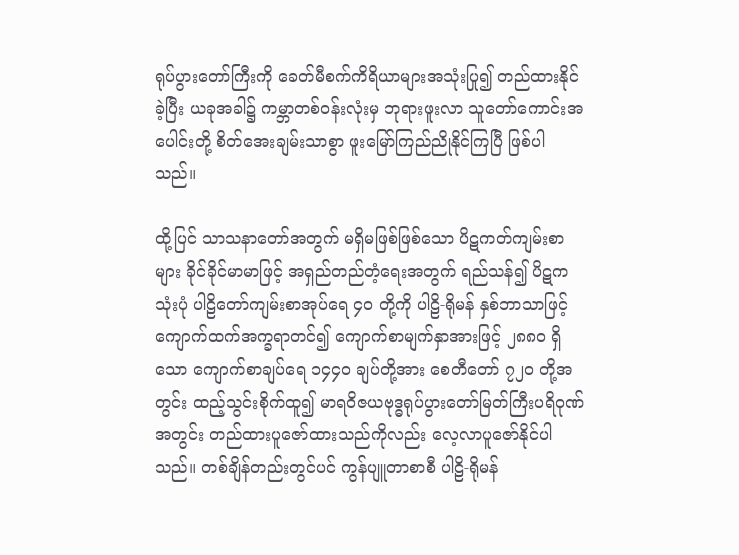ရုပ်ပွားတော်ကြီးကို ခေတ်မီစက်ကိရိယာများအသုံးပြု၍ တည်ထားနိုင်ခဲ့ပြီး ယခုအခါ၌ ကမ္ဘာတစ်ဝန်းလုံးမှ ဘုရားဖူးလာ သူတော်ကောင်းအပေါင်းတို့ စိတ်အေးချမ်းသာစွာ ဖူးမြော်ကြည်ညိုနိုင်ကြပြီ ဖြစ်ပါသည်။

ထို့ပြင် သာသနာတော်အတွက် မရှိမဖြစ်ဖြစ်သော ပိဋကတ်ကျမ်းစာများ ခိုင်ခိုင်မာမာဖြင့် အရှည်တည်တံ့ရေးအတွက် ရည်သန်၍ ပိဋကသုံးပုံ ပါဠိတော်ကျမ်းစာအုပ်ရေ ၄၀ တို့ကို ပါဠိ-ရိုမန် နှစ်ဘာသာဖြင့် ကျောက်ထက်အက္ခရာတင်၍ ကျောက်စာမျက်နှာအားဖြင့် ၂၈၈၀ ရှိသော ကျောက်စာချပ်ရေ ၁၄၄၀ ချပ်တို့အား စေတီတော် ၇၂၀ တို့အတွင်း ထည့်သွင်းစိုက်ထူ၍ မာရဝိဇယဗုဒ္ဓရုပ်ပွားတော်မြတ်ကြီးပရိဝုဏ်အတွင်း တည်ထားပူဇော်ထားသည်ကိုလည်း လေ့လာပူဇော်နိုင်ပါသည်။ တစ်ချိန်တည်းတွင်ပင် ကွန်ပျူတာစာစီ ပါဠိ-ရိုမန်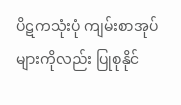ပိဋကသုံးပုံ ကျမ်းစာအုပ်များကိုလည်း ပြုစုနိုင်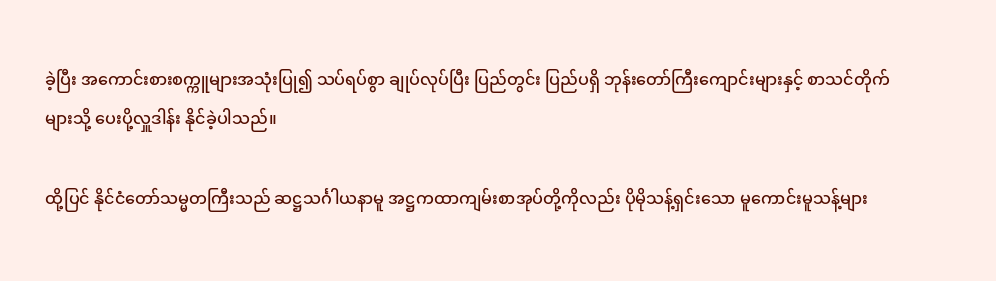ခဲ့ပြီး အကောင်းစားစက္ကူများအသုံးပြု၍ သပ်ရပ်စွာ ချုပ်လုပ်ပြီး ပြည်တွင်း ပြည်ပရှိ ဘုန်းတော်ကြီးကျောင်းများနှင့် စာသင်တိုက်များသို့ ပေးပို့လှူဒါန်း နိုင်ခဲ့ပါသည်။

ထို့ပြင် နိုင်ငံတော်သမ္မတကြီးသည် ဆဋ္ဌသင်္ဂါယနာမူ အဋ္ဌကထာကျမ်းစာအုပ်တို့ကိုလည်း ပိုမိုသန့်ရှင်းသော မူကောင်းမူသန့်များ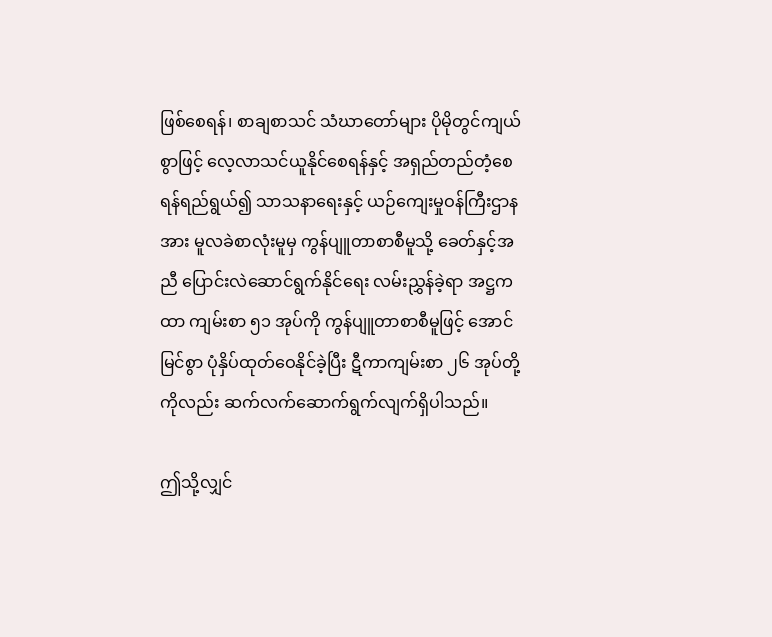ဖြစ်စေရန်၊ စာချစာသင် သံဃာတော်များ ပိုမိုတွင်ကျယ်စွာဖြင့် လေ့လာသင်ယူနိုင်စေရန်နှင့် အရှည်တည်တံ့စေရန်ရည်ရွယ်၍ သာသနာရေးနှင့် ယဉ်ကျေးမှုဝန်ကြီးဌာနအား မူလခဲစာလုံးမူမှ ကွန်ပျူတာစာစီမူသို့ ခေတ်နှင့်အညီ ပြောင်းလဲဆောင်ရွက်နိုင်ရေး လမ်းညွှန်ခဲ့ရာ အဋ္ဌကထာ ကျမ်းစာ ၅၁ အုပ်ကို ကွန်ပျူတာစာစီမူဖြင့် အောင်မြင်စွာ ပုံနှိပ်ထုတ်ဝေနိုင်ခဲ့ပြီး ဋီကာကျမ်းစာ ၂၆ အုပ်တို့ကိုလည်း ဆက်လက်ဆောက်ရွက်လျက်ရှိပါသည်။

ဤသို့လျှင်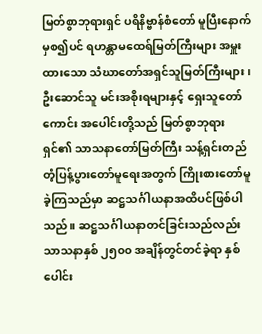မြတ်စွာဘုရားရှင် ပရိနိဗ္ဗာန်စံတော် မူပြီးနောက်မှစ၍ပင် ရဟန္တာမထေရ်မြတ်ကြီးများ အမှူးထားသော သံဃာတော်အရှင်သူမြတ်ကြီးများ၊ ဦးဆောင်သူ မင်းအစိုးရများနှင့် ရှေးသူတော်ကောင်း အပေါင်းတို့သည် မြတ်စွာဘုရားရှင်၏ သာသနာတော်မြတ်ကြီး သန့်ရှင်းတည်တံ့ပြန့်ပွားတော်မူရေးအတွက် ကြိုးစားတော်မူခဲ့ကြသည်မှာ ဆဋ္ဌသင်္ဂါယနာအထိပင်ဖြစ်ပါသည်။ ဆဋ္ဌသင်္ဂါယနာတင်ခြင်းသည်လည်း သာသနာနှစ် ၂၅၀၀ အချိန်တွင်တင်ခဲ့ရာ နှစ်ပေါင်း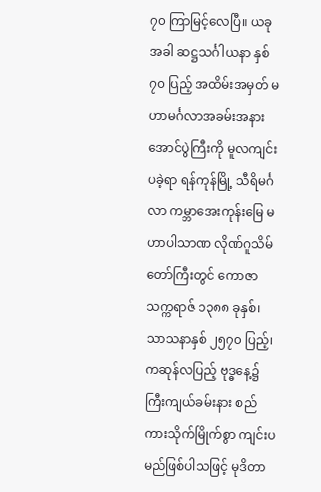၇၀ ကြာမြင့်လေပြီ။ ယခုအခါ ဆဋ္ဌသင်္ဂါယနာ နှစ် ၇၀ ပြည့် အထိမ်းအမှတ် မဟာမင်္ဂလာအခမ်းအနားအောင်ပွဲကြီးကို မူလကျင်းပခဲ့ရာ ရန်ကုန်မြို့ သီရိမင်္ဂလာ ကမ္ဘာအေးကုန်းမြေ မဟာပါသာဏ လိုဏ်ဂူသိမ်တော်ကြီးတွင် ကောဇာသက္ကရာဇ် ၁၃၈၈ ခုနှစ်၊ သာသနာနှစ် ၂၅၇၀ ပြည့်၊ ကဆုန်လပြည့် ဗုဒ္ဓနေ့၌ ကြီးကျယ်ခမ်းနား စည်ကားသိုက်မြိုက်စွာ ကျင်းပမည်ဖြစ်ပါသဖြင့် မုဒိတာ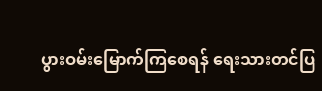ပွားဝမ်းမြောက်ကြစေရန် ရေးသားတင်ပြ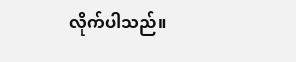လိုက်ပါသည်။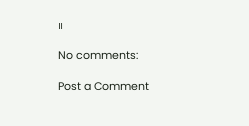။

No comments:

Post a Comment